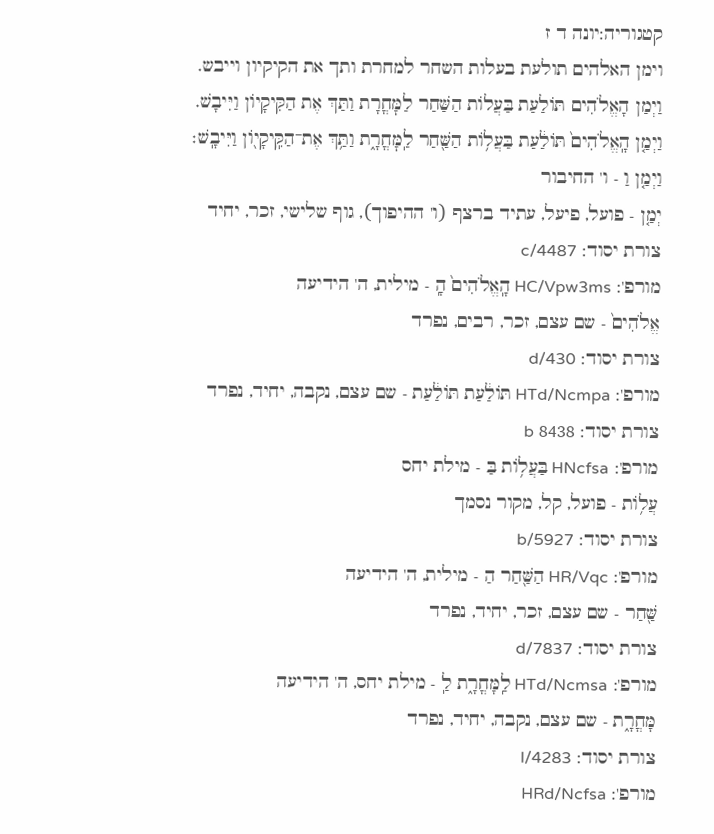קטגוריה:יונה ד ז
וימן האלהים תולעת בעלות השחר למחרת ותך את הקיקיון וייבש.
וַיְמַן הָאֱלֹהִים תּוֹלַעַת בַּעֲלוֹת הַשַּׁחַר לַמׇּחֳרָת וַתַּךְ אֶת הַקִּיקָיוֹן וַיִּיבָשׁ.
וַיְמַ֤ן הָֽאֱלֹהִים֙ תּוֹלַ֔עַת בַּעֲל֥וֹת הַשַּׁ֖חַר לַֽמׇּחֳרָ֑ת וַתַּ֥ךְ אֶת־הַקִּֽיקָי֖וֹן וַיִּיבָֽשׁ׃
וַיְמַ֤ן וַ - ו' החיבור
יְמַ֤ן - פועל, פיעל, עתיד ברצף (ו' ההיפוך), גוף שלישי, זכר, יחיד
צורת יסוד: c/4487
מורפ': HC/Vpw3ms הָֽאֱלֹהִים֙ הָֽ - מילית, ה' הידיעה
אֱלֹהִים֙ - שם עצם, זכר, רבים, נפרד
צורת יסוד: d/430
מורפ': HTd/Ncmpa תּוֹלַ֔עַת תּוֹלַ֔עַת - שם עצם, נקבה, יחיד, נפרד
צורת יסוד: 8438 b
מורפ': HNcfsa בַּעֲל֥וֹת בַּ - מילת יחס
עֲל֥וֹת - פועל, קל, מקור נסמך
צורת יסוד: b/5927
מורפ': HR/Vqc הַשַּׁ֖חַר הַ - מילית, ה' הידיעה
שַּׁ֖חַר - שם עצם, זכר, יחיד, נפרד
צורת יסוד: d/7837
מורפ': HTd/Ncmsa לַֽמָּחֳרָ֑ת לַֽ - מילת יחס, ה' הידיעה
מָּחֳרָ֑ת - שם עצם, נקבה, יחיד, נפרד
צורת יסוד: l/4283
מורפ': HRd/Ncfsa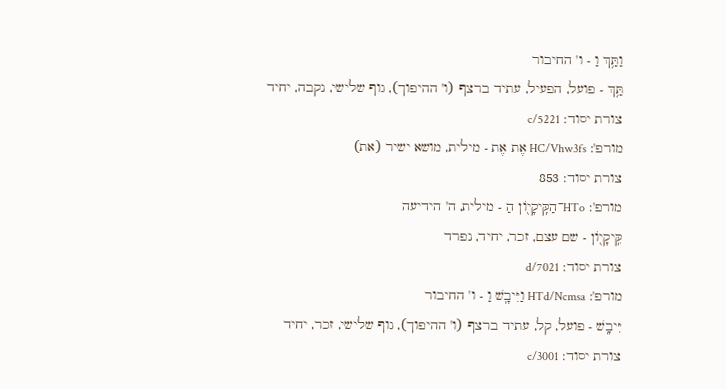וַתַּ֥ךְ וַ - ו' החיבור
תַּ֥ךְ - פועל, הפעיל, עתיד ברצף (ו' ההיפוך), גוף שלישי, נקבה, יחיד
צורת יסוד: c/5221
מורפ': HC/Vhw3fs אֶת אֶת - מילית, מושא ישיר (את)
צורת יסוד: 853
מורפ': HTo־הַקִּֽיקָי֖וֹן הַ - מילית, ה' הידיעה
קִּֽיקָי֖וֹן - שם עצם, זכר, יחיד, נפרד
צורת יסוד: d/7021
מורפ': HTd/Ncmsa וַיִּיבָֽשׁ וַ - ו' החיבור
יִּיבָֽשׁ - פועל, קל, עתיד ברצף (ו' ההיפוך), גוף שלישי, זכר, יחיד
צורת יסוד: c/3001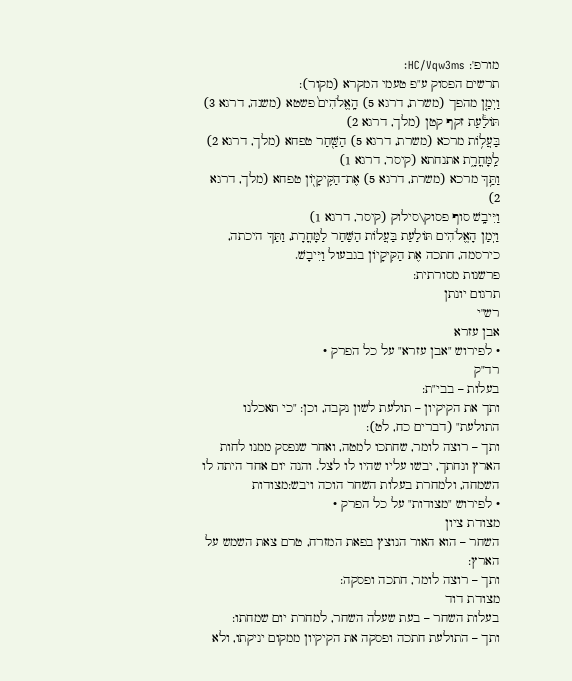מורפ': HC/Vqw3ms׃
תרשים הפסוק ע"פ טעמי המקרא (מקור):
וַיְמַ֤ן מהפך (משרת, דרגא 5) הָֽאֱלֹהִים֙ פשטא (משנה, דרגא 3)
תּוֹלַ֔עַת זקף קטן (מלך, דרגא 2)
בַּעֲל֥וֹת מרכא (משרת, דרגא 5) הַשַּׁ֖חַר טפחא (מלך, דרגא 2)
לַֽמָּחֳרָ֑ת אתנחתא (קיסר, דרגא 1)
וַתַּ֥ךְ מרכא (משרת, דרגא 5) אֶת־הַקִּֽיקָי֖וֹן טפחא (מלך, דרגא 2)
וַיִּיבָֽשׁ סוף פסוק\סילוק (קיסר, דרגא 1)
וַיְמַן הָאֱלֹהִים תּוֹלַעַת בַּעֲלוֹת הַשַּׁחַר לַמָּחֳרָת, וַתַּךְ היכתה, כירסמה, חתכה אֶת הַקִּיקָיוֹן בגבעול וַיִּיבָשׁ.
פרשנות מסורתית:
תרגום יונתן
רש"י
אבן עזרא
• לפירוש "אבן עזרא" על כל הפרק •
רד"ק
בעלות – בבי"ת:
ותך את הקיקיון – תולעת לשון נקבה, וכן: "כי תאכלנו התולעת" (דברים כח, לט):
ותך – רוצה לומר, שחתכו למטה, ואחר שנפסק ממנו לחות הארץ ונחתך, יבשו עליו שהיו לו לצל. והנה יום אחד היתה לו השמחה, ולמחרת בעלות השחר הוכה ויבש:מצודות
• לפירוש "מצודות" על כל הפרק •
מצודת ציון
השחר – הוא האור הנוצץ בפאת המזרח, טרם צאת השמש על הארץ:
ותך – רוצה לומר, חתכה ופסקה:
מצודת דוד
בעלות השחר – בעת שעלה השחר, למחרת יום שמחתו:
ותך – התולעת חתכה ופסקה את הקיקיון ממקום יניקתו, ולא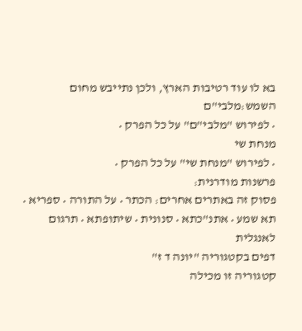בא לו עוד רטיבות הארץ, ולכן נתייבש מחום השמש:מלבי"ם
• לפירוש "מלבי"ם" על כל הפרק •
מנחת שי
• לפירוש "מנחת שי" על כל הפרק •
פרשנות מודרנית:
פסוק זה באתרים אחרים: הכתר • על התורה • ספריא • תא שמע • אתנ"כתא • סנונית • שיתופתא • תרגום לאנגלית
דפים בקטגוריה "יונה ד ז"
קטגוריה זו מכילה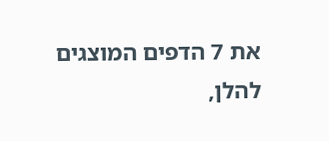את 7 הדפים המוצגים להלן,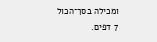ומכילה בסך־הכול 7 דפים.